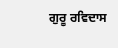ਗੁਰੂ ਰਵਿਦਾਸ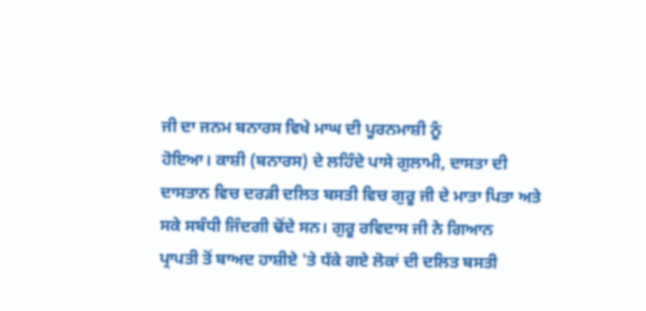ਜੀ ਦਾ ਜਨਮ ਬਨਾਰਸ ਵਿਖੇ ਮਾਘ ਦੀ ਪੂਰਨਮਾਸ਼ੀ ਨੂੰ
ਹੋਇਆ। ਕਾਸ਼ੀ (ਬਨਾਰਸ) ਦੇ ਲਹਿੰਦੇ ਪਾਸੇ ਗੁਲਾਮੀ, ਦਾਸਤਾ ਦੀ
ਦਾਸਤਾਨ ਵਿਚ ਦਰੜੀ ਦਲਿਤ ਬਸਤੀ ਵਿਚ ਗੁਰੂ ਜੀ ਦੇ ਮਾਤਾ ਪਿਤਾ ਅਤੇ
ਸਕੇ ਸਬੰਧੀ ਜਿੰਦਗੀ ਢੋਂਦੇ ਸਨ। ਗੁਰੂ ਰਵਿਦਾਸ ਜੀ ਨੇ ਗਿਆਨ
ਪ੍ਰਾਪਤੀ ਤੋਂ ਬਾਅਦ ਹਾਸ਼ੀਏ 'ਤੇ ਧੱਕੇ ਗਏ ਲੋਕਾਂ ਦੀ ਦਲਿਤ ਬਸਤੀ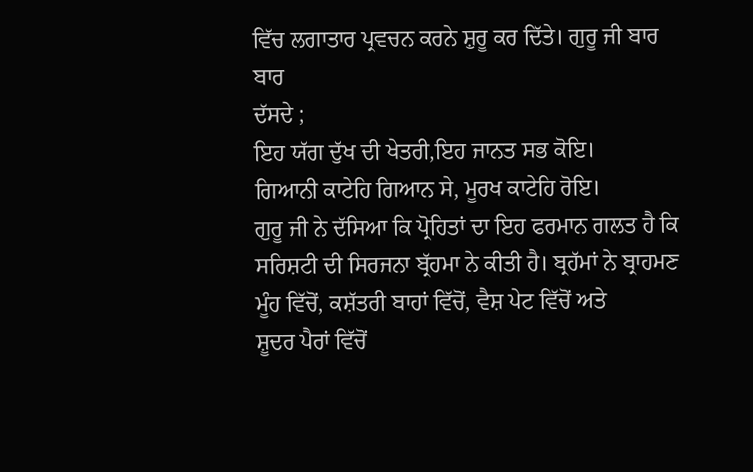ਵਿੱਚ ਲਗਾਤਾਰ ਪ੍ਰਵਚਨ ਕਰਨੇ ਸ਼ੁਰੂ ਕਰ ਦਿੱਤੇ। ਗੁਰੂ ਜੀ ਬਾਰ ਬਾਰ
ਦੱਸਦੇ ;
ਇਹ ਯੱਗ ਦੁੱਖ ਦੀ ਖੇਤਰੀ,ਇਹ ਜਾਨਤ ਸਭ ਕੋਇ।
ਗਿਆਨੀ ਕਾਟੇਹਿ ਗਿਆਨ ਸੇ, ਮੂਰਖ ਕਾਟੇਹਿ ਰੋਇ।
ਗੁਰੂ ਜੀ ਨੇ ਦੱਸਿਆ ਕਿ ਪ੍ਰੋਹਿਤਾਂ ਦਾ ਇਹ ਫਰਮਾਨ ਗਲਤ ਹੈ ਕਿ
ਸਰਿਸ਼ਟੀ ਦੀ ਸਿਰਜਨਾ ਬ੍ਰੱਹਮਾ ਨੇ ਕੀਤੀ ਹੈ। ਬ੍ਰਹੱਮਾਂ ਨੇ ਬ੍ਰਾਹਮਣ
ਮੂੰਹ ਵਿੱਚੋਂ, ਕਸ਼ੱਤਰੀ ਬਾਹਾਂ ਵਿੱਚੋਂ, ਵੈਸ਼ ਪੇਟ ਵਿੱਚੋਂ ਅਤੇ
ਸ਼ੂਦਰ ਪੈਰਾਂ ਵਿੱਚੋਂ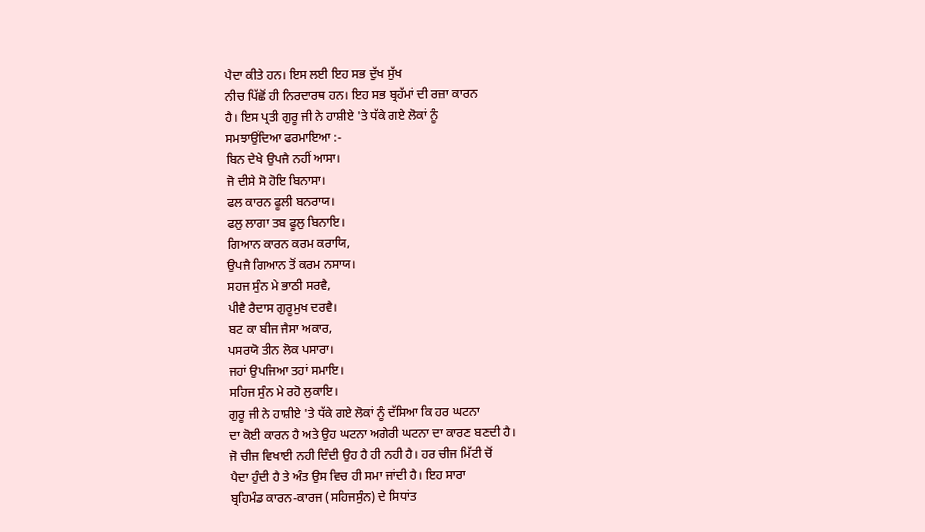ਪੈਦਾ ਕੀਤੇ ਹਨ। ਇਸ ਲਈ ਇਹ ਸਭ ਦੁੱਖ ਸੁੱਖ
ਨੀਚ ਪਿੱਛੋਂ ਹੀ ਨਿਰਦਾਰਥ ਹਨ। ਇਹ ਸਭ ਬ੍ਰਹੱਮਾਂ ਦੀ ਰਜ਼ਾ ਕਾਰਨ
ਹੈ। ਇਸ ਪ੍ਰਤੀ ਗੁਰੂ ਜੀ ਨੇ ਹਾਸ਼ੀਏ 'ਤੇ ਧੱਕੇ ਗਏ ਲੋਕਾਂ ਨੂੰ
ਸਮਝਾਉਂਦਿਆ ਫਰਮਾਇਆ :-
ਬਿਨ ਦੇਖੇ ਉਪਜੈ ਨਹੀਂ ਆਸਾ।
ਜੋ ਦੀਸੇ ਸੋ ਹੋਇ ਬਿਨਾਸਾ।
ਫਲ ਕਾਰਨ ਫੂਲੀ ਬਨਰਾਯ।
ਫਲੁ ਲਾਗਾ ਤਬ ਫੂਲੁ ਬਿਨਾਇ।
ਗਿਆਨ ਕਾਰਨ ਕਰਮ ਕਰਾਯਿ,
ਉਪਜੈ ਗਿਆਨ ਤੋਂ ਕਰਮ ਨਸਾਯ।
ਸਹਜ ਸੁੰਨ ਮੇ ਭਾਠੀ ਸਰਵੈ,
ਪੀਵੈ ਰੈਦਾਸ ਗੁਰੂਮੁਖ ਦਰਵੈ।
ਬਟ ਕਾ ਬੀਜ ਜੈਸਾ ਅਕਾਰ,
ਪਸਰਯੋ ਤੀਨ ਲੋਕ ਪਸਾਰਾ।
ਜਹਾਂ ਉਪਜਿਆ ਤਹਾਂ ਸਮਾਇ।
ਸਹਿਜ ਸੁੰਨ ਮੇ ਰਹੋ ਲੁਕਾਇ।
ਗੁਰੂ ਜੀ ਨੇ ਹਾਸ਼ੀਏ 'ਤੇ ਧੱਕੇ ਗਏ ਲੋਕਾਂ ਨੂੰ ਦੱਸਿਆ ਕਿ ਹਰ ਘਟਨਾ
ਦਾ ਕੋਈ ਕਾਰਨ ਹੈ ਅਤੇ ਉਹ ਘਟਨਾ ਅਗੇਰੀ ਘਟਨਾ ਦਾ ਕਾਰਣ ਬਣਦੀ ਹੈ।
ਜੋ ਚੀਜ ਵਿਖਾਈ ਨਹੀ ਦਿੰਦੀ ਉਹ ਹੈ ਹੀ ਨਹੀ ਹੈ। ਹਰ ਚੀਜ ਮਿੱਟੀ ਚੋਂ
ਪੈਦਾ ਹੁੰਦੀ ਹੈ ਤੇ ਅੰਤ ਉਸ ਵਿਚ ਹੀ ਸਮਾ ਜਾਂਦੀ ਹੈ। ਇਹ ਸਾਰਾ
ਬ੍ਰਹਿਮੰਡ ਕਾਰਨ-ਕਾਰਜ (ਸਹਿਜਸੁੰਨ) ਦੇ ਸਿਧਾਂਤ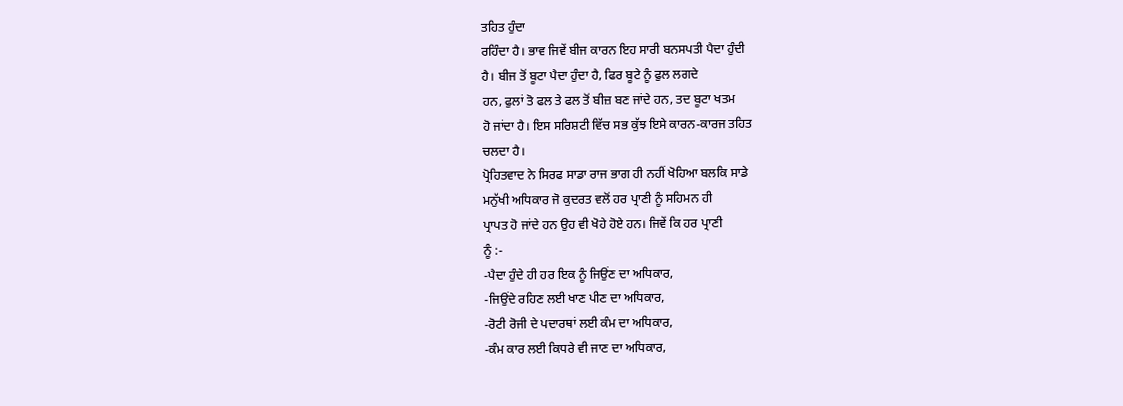ਤਹਿਤ ਹੁੰਦਾ
ਰਹਿੰਦਾ ਹੈ। ਭਾਵ ਜਿਵੇਂ ਬੀਜ ਕਾਰਨ ਇਹ ਸਾਰੀ ਬਨਸਪਤੀ ਪੈਦਾ ਹੁੰਦੀ
ਹੈ। ਬੀਜ ਤੋਂ ਬੂਟਾ ਪੈਦਾ ਹੁੰਦਾ ਹੈ, ਫਿਰ ਬੂਟੇ ਨੂੰ ਫੁਲ ਲਗਦੇ
ਹਨ, ਫੁਲਾਂ ਤੋ ਫਲ ਤੇ ਫਲ ਤੋਂ ਬੀਜ਼ ਬਣ ਜਾਂਦੇ ਹਨ, ਤਦ ਬੂਟਾ ਖਤਮ
ਹੋ ਜਾਂਦਾ ਹੈ। ਇਸ ਸਰਿਸ਼ਟੀ ਵਿੱਚ ਸਭ ਕੁੱਝ ਇਸੇ ਕਾਰਨ-ਕਾਰਜ ਤਹਿਤ
ਚਲਦਾ ਹੈ।
ਪ੍ਰੋਹਿਤਵਾਦ ਨੇ ਸਿਰਫ ਸਾਡਾ ਰਾਜ ਭਾਗ ਹੀ ਨਹੀਂ ਖੋਹਿਆ ਬਲਕਿ ਸਾਡੇ
ਮਨੁੱਖੀ ਅਧਿਕਾਰ ਜੋ ਕੁਦਰਤ ਵਲੋਂ ਹਰ ਪ੍ਰਾਣੀ ਨੂੰ ਸਹਿਮਨ ਹੀ
ਪ੍ਰਾਪਤ ਹੋ ਜਾਂਦੇ ਹਨ ਉਹ ਵੀ ਖੋਹੇ ਹੋਏ ਹਨ। ਜਿਵੇਂ ਕਿ ਹਰ ਪ੍ਰਾਣੀ
ਨੂੰ :-
-ਪੈਦਾ ਹੁੰਦੇ ਹੀ ਹਰ ਇਕ ਨੂੰ ਜਿਉਂਣ ਦਾ ਅਧਿਕਾਰ,
-ਜਿਉਂਦੇ ਰਹਿਣ ਲਈ ਖਾਣ ਪੀਣ ਦਾ ਅਧਿਕਾਰ,
-ਰੋਟੀ ਰੋਜੀ ਦੇ ਪਦਾਰਥਾਂ ਲਈ ਕੰਮ ਦਾ ਅਧਿਕਾਰ,
-ਕੰਮ ਕਾਰ ਲਈ ਕਿਧਰੇ ਵੀ ਜਾਣ ਦਾ ਅਧਿਕਾਰ,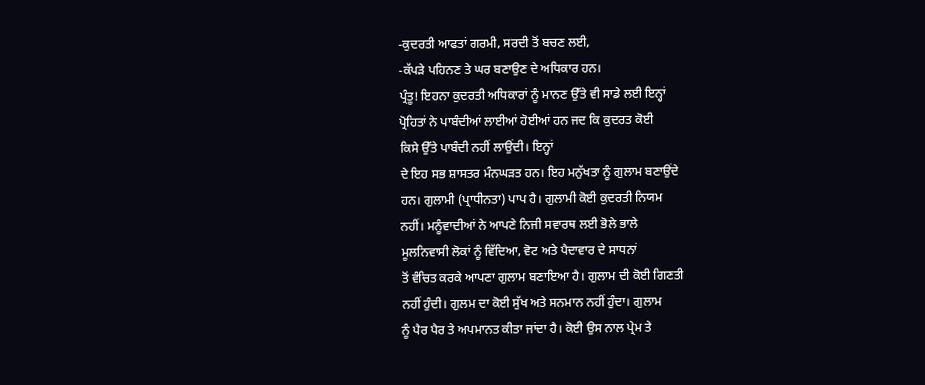-ਕੁਦਰਤੀ ਆਫਤਾਂ ਗਰਮੀ, ਸਰਦੀ ਤੋਂ ਬਚਣ ਲਈ,
-ਕੱਪੜੇ ਪਹਿਨਣ ਤੇ ਘਰ ਬਣਾਉਣ ਦੇ ਅਧਿਕਾਰ ਹਨ।
ਪ੍ਰੰਤੂ! ਇਹਨਾ ਕੁਦਰਤੀ ਅਧਿਕਾਰਾਂ ਨੂੰ ਮਾਨਣ ਉੱਤੇ ਵੀ ਸਾਡੇ ਲਈ ਇਨ੍ਹਾਂ
ਪ੍ਰੋਹਿਤਾਂ ਨੇ ਪਾਬੰਦੀਆਂ ਲਾਈਆਂ ਹੋਈਆਂ ਹਨ ਜਦ ਕਿ ਕੁਦਰਤ ਕੋਈ
ਕਿਸੇ ਉੱਤੇ ਪਾਬੰਦੀ ਨਹੀਂ ਲਾਉਂਦੀ। ਇਨ੍ਹਾਂ
ਦੇ ਇਹ ਸਭ ਸ਼ਾਸਤਰ ਮੰਨਘੜਤ ਹਨ। ਇਹ ਮਨੁੱਖਤਾ ਨੂੰ ਗੁਲਾਮ ਬਣਾਉਂਦੇ
ਹਨ। ਗੁਲਾਮੀ (ਪ੍ਰਾਧੀਨਤਾ) ਪਾਪ ਹੈ। ਗੁਲਾਮੀ ਕੋਈ ਕੁਦਰਤੀ ਨਿਯਮ
ਨਹੀਂ। ਮਨੂੰਵਾਦੀਆਂ ਨੇ ਆਪਣੇ ਨਿਜੀ ਸਵਾਰਥ ਲਈ ਭੋਲੇ ਭਾਲੇ
ਮੂਲਨਿਵਾਸੀ ਲੋਕਾਂ ਨੂੰ ਵਿੱਦਿਆ, ਵੋਟ ਅਤੇ ਪੈਦਾਵਾਰ ਦੇ ਸਾਧਨਾਂ
ਤੋਂ ਵੰਚਿਤ ਕਰਕੇ ਆਪਣਾ ਗੁਲਾਮ ਬਣਾਇਆ ਹੈ। ਗੁਲਾਮ ਦੀ ਕੋਈ ਗਿਣਤੀ
ਨਹੀਂ ਹੁੰਦੀ। ਗੁਲਮ ਦਾ ਕੋਈ ਸੁੱਖ ਅਤੇ ਸਨਮਾਨ ਨਹੀਂ ਹੁੰਦਾ। ਗੁਲਾਮ
ਨੂੰ ਪੈਰ ਪੈਰ ਤੇ ਅਪਮਾਨਤ ਕੀਤਾ ਜਾਂਦਾ ਹੈ। ਕੋਈ ਉਸ ਨਾਲ ਪ੍ਰੇਮ ਤੇ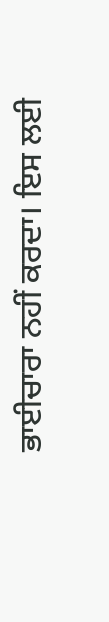ਭਾਈਚਾਰਾ ਨਹੀਂ ਕਰਦਾ। ਇਸ ਲਈ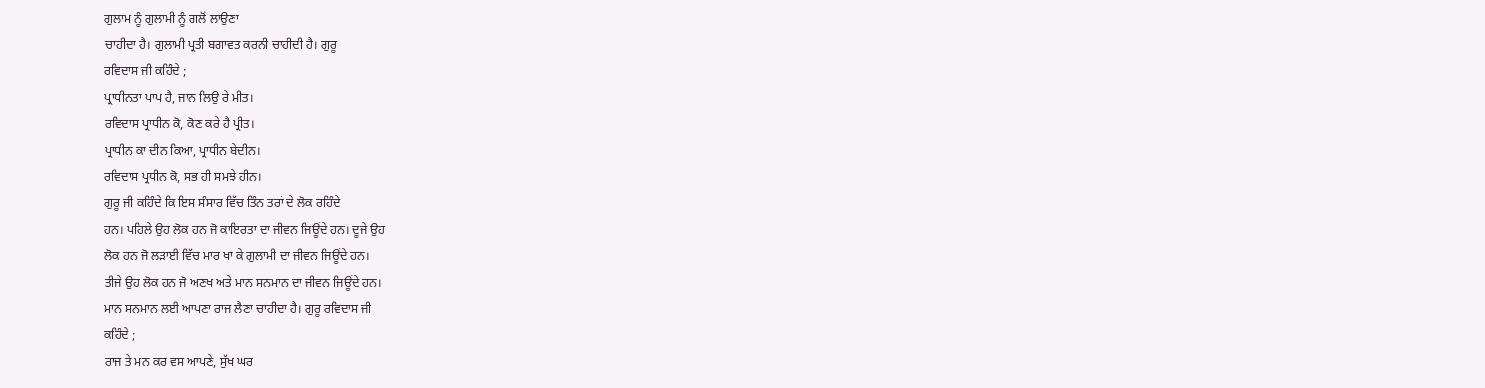ਗੁਲਾਮ ਨੂੰ ਗੁਲਾਮੀ ਨੂੰ ਗਲੋਂ ਲਾਉਣਾ
ਚਾਹੀਦਾ ਹੈ। ਗੁਲਾਮੀ ਪ੍ਰਤੀ ਬਗਾਵਤ ਕਰਨੀ ਚਾਹੀਦੀ ਹੈ। ਗੁਰੂ
ਰਵਿਦਾਸ ਜੀ ਕਹਿੰਦੇ ;
ਪ੍ਰਾਧੀਨਤਾ ਪਾਪ ਹੈ, ਜਾਨ ਲਿਉ ਰੇ ਮੀਤ।
ਰਵਿਦਾਸ ਪ੍ਰਾਧੀਨ ਕੋ, ਕੋਣ ਕਰੇ ਹੈ ਪ੍ਰੀਤ।
ਪ੍ਰਾਧੀਨ ਕਾ ਦੀਨ ਕਿਆ, ਪ੍ਰਾਧੀਨ ਬੇਦੀਨ।
ਰਵਿਦਾਸ ਪ੍ਰਧੀਨ ਕੋ, ਸਭ ਹੀ ਸਮਝੇ ਹੀਨ।
ਗੁਰੂ ਜੀ ਕਹਿੰਦੇ ਕਿ ਇਸ ਸੰਸਾਰ ਵਿੱਚ ਤਿੰਨ ਤਰਾਂ ਦੇ ਲੋਕ ਰਹਿੰਦੇ
ਹਨ। ਪਹਿਲੇ ਉਹ ਲੋਕ ਹਨ ਜੋ ਕਾਇਰਤਾ ਦਾ ਜੀਵਨ ਜਿਊਂਦੇ ਹਨ। ਦੂਜੇ ਉਹ
ਲੋਕ ਹਨ ਜੋ ਲੜਾਈ ਵਿੱਚ ਮਾਰ ਖਾ ਕੇ ਗੁਲਾਮੀ ਦਾ ਜੀਵਨ ਜਿਊਂਦੇ ਹਨ।
ਤੀਜੇ ਉਹ ਲੋਕ ਹਨ ਜੋ ਅਣਖ ਅਤੇ ਮਾਨ ਸਨਮਾਨ ਦਾ ਜੀਵਨ ਜਿਊਂਦੇ ਹਨ।
ਮਾਨ ਸਨਮਾਨ ਲਈ ਆਪਣਾ ਰਾਜ ਲੈਣਾ ਚਾਹੀਦਾ ਹੈ। ਗੁਰੂ ਰਵਿਦਾਸ ਜੀ
ਕਹਿੰਦੇ ;
ਰਾਜ ਤੇ ਮਨ ਕਰ ਵਸ ਆਪਣੇ, ਸੁੱਖ ਘਰ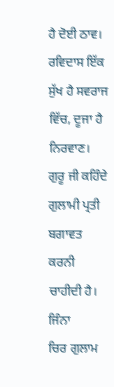ਹੈ ਦੋਈ ਠਾਵ।
ਰਵਿਦਾਸ ਇੱਕ ਸੁੱਖ ਹੈ ਸਵਰਾਜ ਵਿੱਚ, ਦੂਜਾ ਹੈ ਨਿਰਵਾਣ।
ਗੁਰੂ ਜੀ ਕਹਿੰਦੇ ਗੁਲਾਮੀ ਪ੍ਰਤੀ ਬਗਾਵਤ ਕਰਨੀ ਚਾਹੀਦੀ ਹੈ। ਜਿੰਨਾ
ਚਿਰ ਗੁਲਾਮ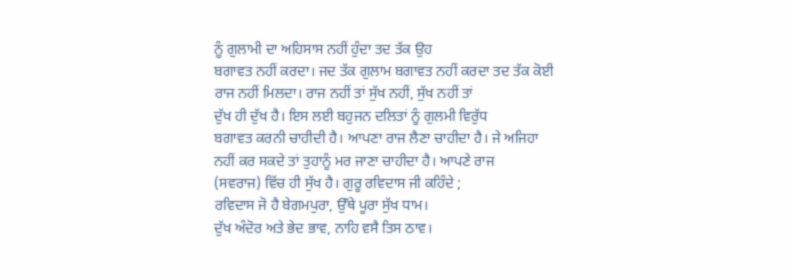ਨੂੰ ਗੁਲਾਮੀ ਦਾ ਅਹਿਸਾਸ ਨਹੀਂ ਹੁੰਦਾ ਤਦ ਤੱਕ ਉਹ
ਬਗਾਵਤ ਨਹੀਂ ਕਰਦਾ। ਜਦ ਤੱਕ ਗੁਲਾਮ ਬਗਾਵਤ ਨਹੀਂ ਕਰਦਾ ਤਦ ਤੱਕ ਕੋਈ
ਰਾਜ ਨਹੀਂ ਮਿਲਦਾ। ਰਾਜ ਨਹੀਂ ਤਾਂ ਸੁੱਖ ਨਹੀਂ, ਸੁੱਖ ਨਹੀਂ ਤਾਂ
ਦੁੱਖ ਹੀ ਦੁੱਖ ਹੈ। ਇਸ ਲਈ ਬਹੁਜਨ ਦਲਿਤਾਂ ਨੂੰ ਗੁਲਮੀ ਵਿਰੁੱਧ
ਬਗਾਵਤ ਕਰਨੀ ਚਾਹੀਦੀ ਹੈ। ਆਪਣਾ ਰਾਜ ਲੈਣਾ ਚਾਹੀਦਾ ਹੈ। ਜੇ ਅਜਿਹਾ
ਨਹੀਂ ਕਰ ਸਕਦੇ ਤਾਂ ਤੁਹਾਨੂੰ ਮਰ ਜਾਣਾ ਚਾਹੀਦਾ ਹੈ। ਆਪਣੇ ਰਾਜ
(ਸਵਰਾਜ) ਵਿੱਚ ਹੀ ਸੁੱਖ ਹੈ। ਗੁਰੂ ਰਵਿਦਾਸ ਜੀ ਕਹਿੰਦੇ ;
ਰਵਿਦਾਸ ਜੋ ਹੈ ਬੇਗਮਪੁਰਾ, ਉੱਥੇ ਪੂਰਾ ਸੁੱਖ ਧਾਮ।
ਦੁੱਖ ਅੰਦੋਰ ਅਤੇ ਭੇਦ ਭਾਵ, ਨਾਹਿ ਵਸੈ ਤਿਸ ਠਾਵ।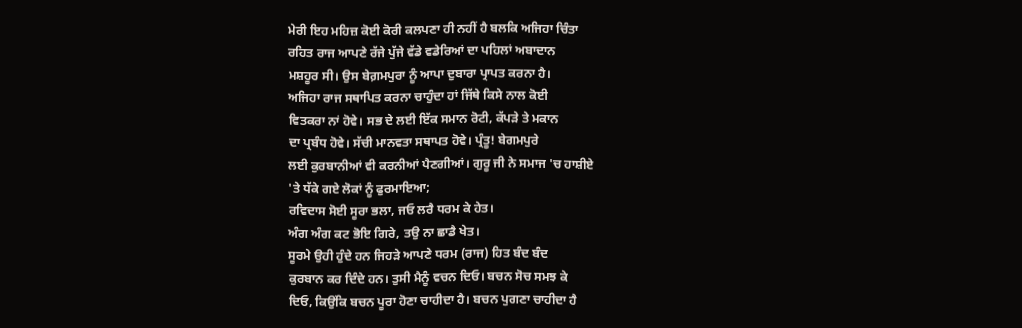ਮੇਰੀ ਇਹ ਮਹਿਜ਼ ਕੋਈ ਕੋਰੀ ਕਲਪਣਾ ਹੀ ਨਹੀਂ ਹੈ ਬਲਕਿ ਅਜਿਹਾ ਚਿੰਤਾ
ਰਹਿਤ ਰਾਜ ਆਪਣੇ ਰੱਜੇ ਪੁੱਜੇ ਵੱਡੇ ਵਡੇਰਿਆਂ ਦਾ ਪਹਿਲਾਂ ਅਬਾਦਾਨ
ਮਸ਼ਹੂਰ ਸੀ। ਉਸ ਬੇਗ਼ਮਪੁਰਾ ਨੂੰ ਆਪਾ ਦੁਬਾਰਾ ਪ੍ਰਾਪਤ ਕਰਨਾ ਹੈ।
ਅਜਿਹਾ ਰਾਜ ਸਥਾਪਿਤ ਕਰਨਾ ਚਾਹੁੰਦਾ ਹਾਂ ਜਿੱਥੇ ਕਿਸੇ ਨਾਲ ਕੋਈ
ਵਿਤਕਰਾ ਨਾਂ ਹੋਵੇ। ਸਭ ਦੇ ਲਈ ਇੱਕ ਸਮਾਨ ਰੋਟੀ, ਕੱਪੜੇ ਤੇ ਮਕਾਨ
ਦਾ ਪ੍ਰਬੰਧ ਹੋਵੇ। ਸੱਚੀ ਮਾਨਵਤਾ ਸਥਾਪਤ ਹੋਵੇ। ਪ੍ਰੰਤੂ! ਬੇਗਮਪੁਰੇ
ਲਈ ਕੁਰਬਾਨੀਆਂ ਵੀ ਕਰਨੀਆਂ ਪੈਣਗੀਆਂ। ਗੁਰੂ ਜੀ ਨੇ ਸਮਾਜ 'ਚ ਹਾਸ਼ੀਏ
'ਤੇ ਧੱਕੇ ਗਏ ਲੋਕਾਂ ਨੂੰ ਫੁਰਮਾਇਆ;
ਰਵਿਦਾਸ ਸੋਈ ਸੂਰਾ ਭਲਾ, ਜਓ ਲਰੈ ਧਰਮ ਕੇ ਹੇਤ।
ਅੰਗ ਅੰਗ ਕਟ ਭੋਇ ਗਿਰੇ, ਤਉ ਨਾ ਛਾਡੈ ਖੇਤ।
ਸੂਰਮੇ ਉਹੀ ਹੁੰਦੇ ਹਨ ਜਿਹੜੇ ਆਪਣੇ ਧਰਮ (ਰਾਜ) ਹਿਤ ਬੰਦ ਬੰਦ
ਕੁਰਬਾਨ ਕਰ ਦਿੰਦੇ ਹਨ। ਤੁਸੀ ਮੈਨੂੰ ਵਚਨ ਦਿਓ। ਬਚਨ ਸੋਚ ਸਮਝ ਕੇ
ਦਿਓ, ਕਿਉਂਕਿ ਬਚਨ ਪੂਰਾ ਹੋਣਾ ਚਾਹੀਦਾ ਹੈ। ਬਚਨ ਪੁਗਣਾ ਚਾਹੀਦਾ ਹੈ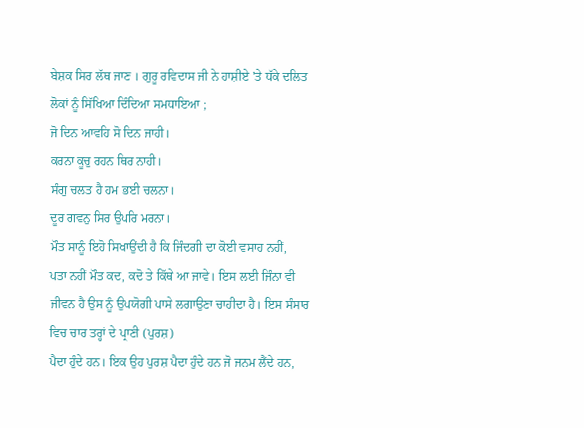ਬੇਸ਼ਕ ਸਿਰ ਲੱਥ ਜਾਣ । ਗੁਰੂ ਰਵਿਦਾਸ ਜੀ ਨੇ ਹਾਸ਼ੀਏ 'ਤੇ ਧੱਕੇ ਦਲਿਤ
ਲੋਕਾਂ ਨੂੰ ਸਿੱਖਿਆ ਦਿੰਦਿਆ ਸਮਧਾਇਆ ;
ਜੋ ਦਿਨ ਆਵਹਿ ਸੋ ਦਿਨ ਜਾਹੀ।
ਕਰਨਾ ਕੂਚੁ ਰਹਨ ਥਿਰ ਨਾਹੀ।
ਸੰਗੁ ਚਲਤ ਹੈ ਹਮ ਭਈ ਚਲਨਾ।
ਦੂਰ ਗਵਨੁ ਸਿਰ ਉਪਰਿ ਮਰਨਾ।
ਮੌਤ ਸਾਨੂੰ ਇਹੋ ਸਿਖਾਉਂਦੀ ਹੈ ਕਿ ਜਿੰਦਗੀ ਦਾ ਕੋਈ ਵਸਾਹ ਨਹੀਂ,
ਪਤਾ ਨਹੀਂ ਮੌਤ ਕਦ, ਕਦੋ ਤੇ ਕਿੱਥੇ ਆ ਜਾਵੇ। ਇਸ ਲਈ ਜਿੰਨਾ ਵੀ
ਜੀਵਨ ਹੈ ਉਸ ਨੂੰ ਉਪਯੋਗੀ ਪਾਸੇ ਲਗਾਉਣਾ ਚਾਹੀਦਾ ਹੈ। ਇਸ ਸੰਸਾਰ
ਵਿਚ ਚਾਰ ਤਰ੍ਹਾਂ ਦੇ ਪ੍ਰਾਣੀ (ਪੁਰਸ਼)
ਪੈਦਾ ਹੁੰਦੇ ਹਨ। ਇਕ ਉਹ ਪੁਰਸ਼ ਪੈਦਾ ਹੁੰਦੇ ਹਨ ਜੋ ਜਨਮ ਲੈਂਦੇ ਹਨ,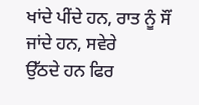ਖਾਂਦੇ ਪੀਂਦੇ ਹਨ, ਰਾਤ ਨੂੰ ਸੌਂ ਜਾਂਦੇ ਹਨ, ਸਵੇਰੇ
ਉੱਠਦੇ ਹਨ ਫਿਰ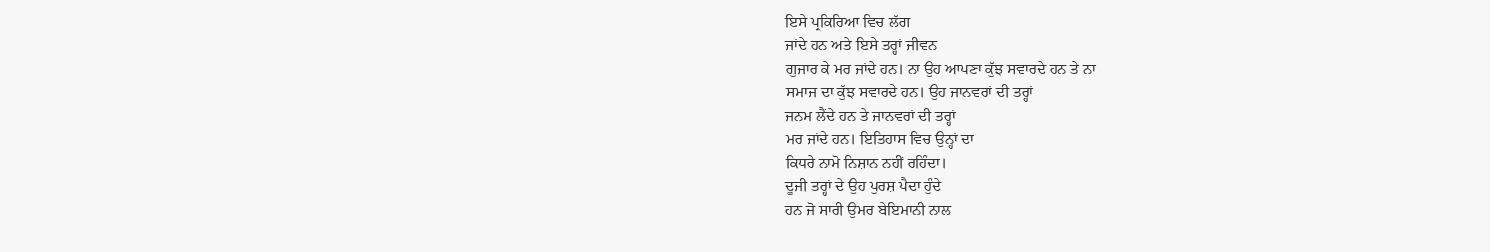ਇਸੇ ਪ੍ਰਕਿਰਿਆ ਵਿਚ ਲੱਗ
ਜਾਂਦੇ ਹਨ ਅਤੇ ਇਸੇ ਤਰ੍ਹਾਂ ਜੀਵਨ
ਗੁਜਾਰ ਕੇ ਮਰ ਜਾਂਦੇ ਹਨ। ਨਾ ਉਹ ਆਪਣਾ ਕੁੱਝ ਸਵਾਰਦੇ ਹਨ ਤੇ ਨਾ
ਸਮਾਜ ਦਾ ਕੁੱਝ ਸਵਾਰਦੇ ਹਨ। ਉਹ ਜਾਨਵਰਾਂ ਦੀ ਤਰ੍ਹਾਂ
ਜਨਮ ਲੈਂਦੇ ਹਨ ਤੇ ਜਾਨਵਰਾਂ ਦੀ ਤਰ੍ਹਾਂ
ਮਰ ਜਾਂਦੇ ਹਨ। ਇਤਿਹਾਸ ਵਿਚ ਉਨ੍ਹਾਂ ਦਾ
ਕਿਧਰੇ ਨਾਮੋ ਨਿਸ਼ਾਨ ਨਹੀਂ ਰਹਿੰਦਾ।
ਦੂਜੀ ਤਰ੍ਹਾਂ ਦੇ ਉਹ ਪੁਰਸ਼ ਪੈਦਾ ਹੁੰਦੇ
ਹਨ ਜੋ ਸਾਰੀ ਉਮਰ ਬੇਇਮਾਨੀ ਨਾਲ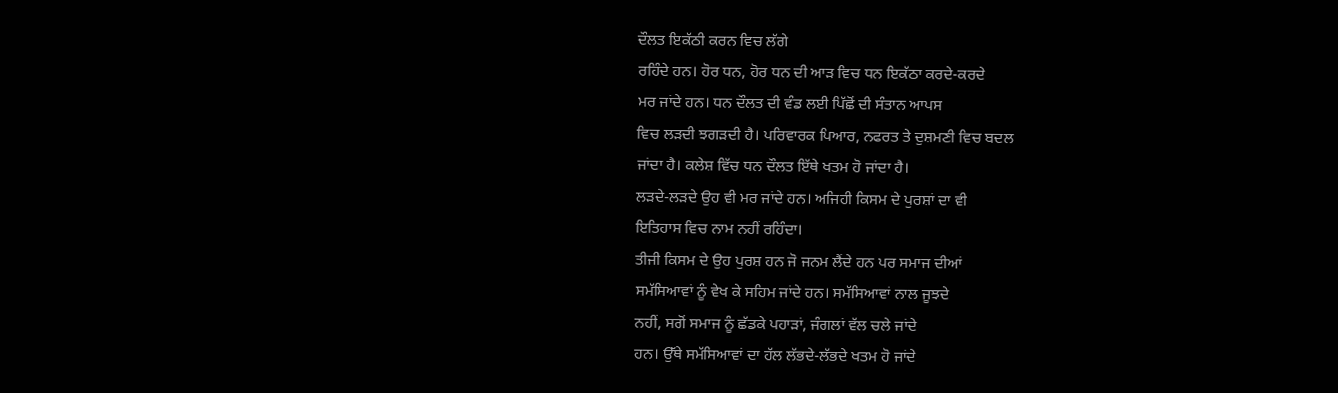ਦੌਲਤ ਇਕੱਠੀ ਕਰਨ ਵਿਚ ਲੱਗੇ
ਰਹਿੰਦੇ ਹਨ। ਹੋਰ ਧਨ, ਹੋਰ ਧਨ ਦੀ ਆੜ ਵਿਚ ਧਨ ਇਕੱਠਾ ਕਰਦੇ-ਕਰਦੇ
ਮਰ ਜਾਂਦੇ ਹਨ। ਧਨ ਦੌਲਤ ਦੀ ਵੰਡ ਲਈ ਪਿੱਛੋਂ ਦੀ ਸੰਤਾਨ ਆਪਸ
ਵਿਚ ਲੜਦੀ ਝਗੜਦੀ ਹੈ। ਪਰਿਵਾਰਕ ਪਿਆਰ, ਨਫਰਤ ਤੇ ਦੁਸ਼ਮਣੀ ਵਿਚ ਬਦਲ
ਜਾਂਦਾ ਹੈ। ਕਲੇਸ਼ ਵਿੱਚ ਧਨ ਦੌਲਤ ਇੱਥੇ ਖਤਮ ਹੋ ਜਾਂਦਾ ਹੈ।
ਲੜਦੇ-ਲੜਦੇ ਉਹ ਵੀ ਮਰ ਜਾਂਦੇ ਹਨ। ਅਜਿਹੀ ਕਿਸਮ ਦੇ ਪੁਰਸ਼ਾਂ ਦਾ ਵੀ
ਇਤਿਹਾਸ ਵਿਚ ਨਾਮ ਨਹੀਂ ਰਹਿੰਦਾ।
ਤੀਜੀ ਕਿਸਮ ਦੇ ਉਹ ਪੁਰਸ਼ ਹਨ ਜੋ ਜਨਮ ਲੈਂਦੇ ਹਨ ਪਰ ਸਮਾਜ ਦੀਆਂ
ਸਮੱਸਿਆਵਾਂ ਨੂੰ ਵੇਖ ਕੇ ਸਹਿਮ ਜਾਂਦੇ ਹਨ। ਸਮੱਸਿਆਵਾਂ ਨਾਲ ਜੂਝਦੇ
ਨਹੀਂ, ਸਗੋਂ ਸਮਾਜ ਨੂੰ ਛੱਡਕੇ ਪਹਾੜਾਂ, ਜੰਗਲਾਂ ਵੱਲ ਚਲੇ ਜਾਂਦੇ
ਹਨ। ਉੱਥੇ ਸਮੱਸਿਆਵਾਂ ਦਾ ਹੱਲ ਲੱਭਦੇ-ਲੱਭਦੇ ਖਤਮ ਹੋ ਜਾਂਦੇ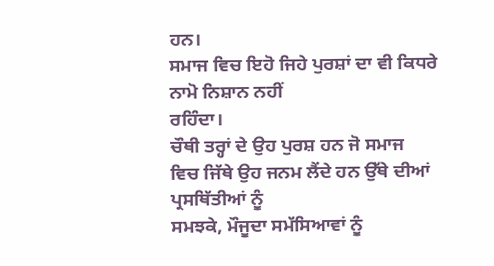ਹਨ।
ਸਮਾਜ ਵਿਚ ਇਹੋ ਜਿਹੇ ਪੁਰਸ਼ਾਂ ਦਾ ਵੀ ਕਿਧਰੇ ਨਾਮੋ ਨਿਸ਼ਾਨ ਨਹੀਂ
ਰਹਿੰਦਾ।
ਚੌਥੀ ਤਰ੍ਹਾਂ ਦੇ ਉਹ ਪੁਰਸ਼ ਹਨ ਜੋ ਸਮਾਜ
ਵਿਚ ਜਿੱਥੇ ਉਹ ਜਨਮ ਲੈਂਦੇ ਹਨ ਉੱਥੇ ਦੀਆਂ ਪ੍ਰਸਥਿੱਤੀਆਂ ਨੂੰ
ਸਮਝਕੇ, ਮੌਜੂਦਾ ਸਮੱਸਿਆਵਾਂ ਨੂੰ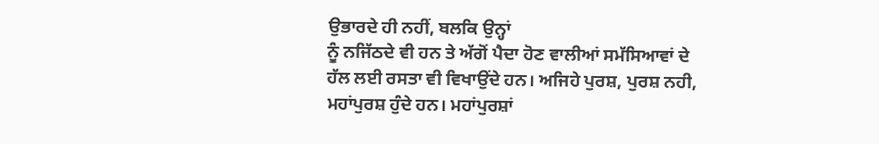ਉਭਾਰਦੇ ਹੀ ਨਹੀਂ, ਬਲਕਿ ਉਨ੍ਹਾਂ
ਨੂੰ ਨਜਿੱਠਦੇ ਵੀ ਹਨ ਤੇ ਅੱਗੋਂ ਪੈਦਾ ਹੋਣ ਵਾਲੀਆਂ ਸਮੱਸਿਆਵਾਂ ਦੇ
ਹੱਲ ਲਈ ਰਸਤਾ ਵੀ ਵਿਖਾਉਂਦੇ ਹਨ। ਅਜਿਹੇ ਪੁਰਸ਼, ਪੁਰਸ਼ ਨਹੀ,
ਮਹਾਂਪੁਰਸ਼ ਹੁੰਦੇ ਹਨ। ਮਹਾਂਪੁਰਸ਼ਾਂ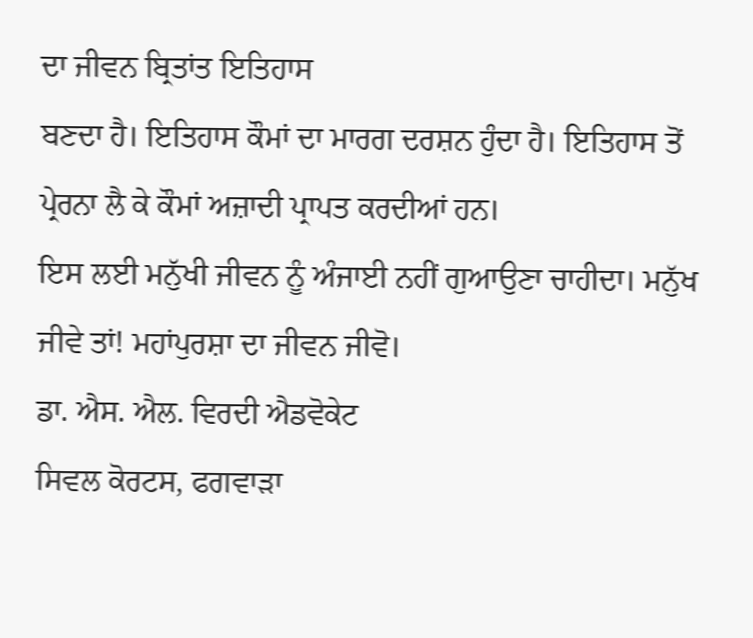ਦਾ ਜੀਵਨ ਬ੍ਰਿਤਾਂਤ ਇਤਿਹਾਸ
ਬਣਦਾ ਹੈ। ਇਤਿਹਾਸ ਕੌਮਾਂ ਦਾ ਮਾਰਗ ਦਰਸ਼ਨ ਹੁੰਦਾ ਹੈ। ਇਤਿਹਾਸ ਤੋਂ
ਪ੍ਰੇਰਨਾ ਲੈ ਕੇ ਕੌਮਾਂ ਅਜ਼ਾਦੀ ਪ੍ਰਾਪਤ ਕਰਦੀਆਂ ਹਨ।
ਇਸ ਲਈ ਮਨੁੱਖੀ ਜੀਵਨ ਨੂੰ ਅੰਜਾਈ ਨਹੀਂ ਗੁਆਉਣਾ ਚਾਹੀਦਾ। ਮਨੁੱਖ
ਜੀਵੇ ਤਾਂ! ਮਹਾਂਪੁਰਸ਼ਾ ਦਾ ਜੀਵਨ ਜੀਵੋ।
ਡਾ. ਐਸ. ਐਲ. ਵਿਰਦੀ ਐਡਵੋਕੇਟ
ਸਿਵਲ ਕੋਰਟਸ, ਫਗਵਾੜਾ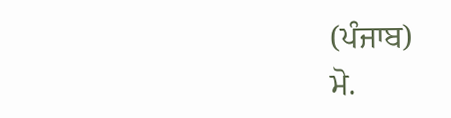(ਪੰਜਾਬ)
ਮੋ.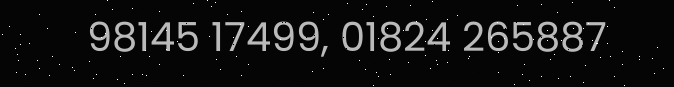98145 17499, 01824 265887